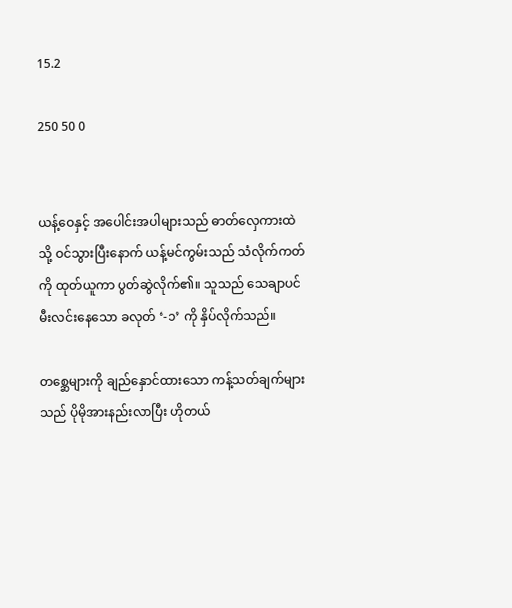15.2

250 50 0


ယန့်ဝေနှင့် အပေါင်းအပါများသည် ဓာတ်လှေကားထဲသို့ ဝင်သွားပြီးနောက် ယန့်မင်ကွမ်းသည် သံလိုက်ကတ်ကို ထုတ်ယူကာ ပွတ်ဆွဲလိုက်၏။ သူသည် သေချာပင် မီးလင်းနေသော ခလုတ် ‘-၁’ ကို နှိပ်လိုက်သည်။

တစ္ဆေများကို ချည်နှောင်ထားသော ကန့်သတ်ချက်များသည် ပိုမိုအားနည်းလာပြီး ဟိုတယ်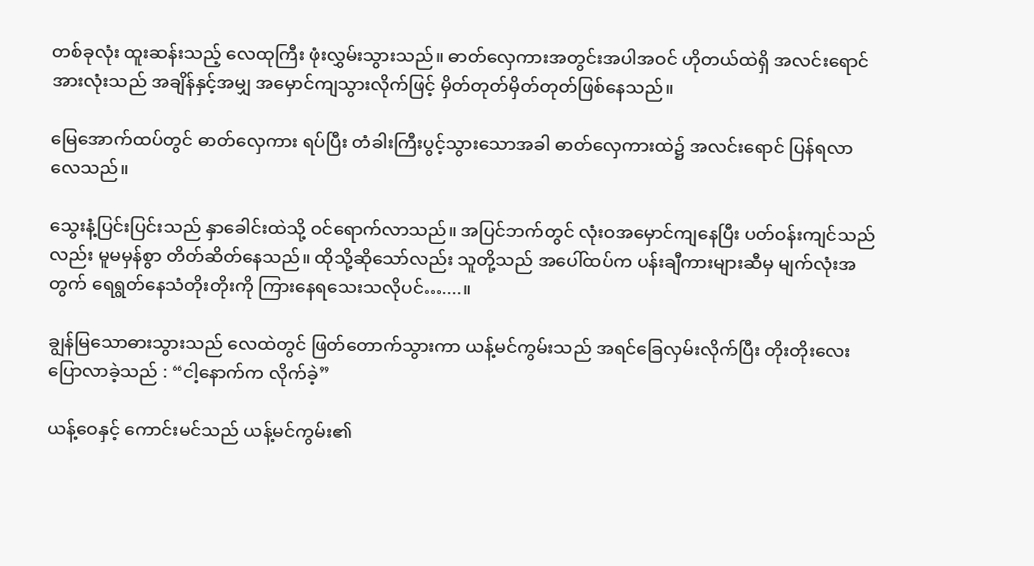တစ်ခုလုံး ထူးဆန်းသည့် လေထုကြီး ဖုံးလွှမ်းသွားသည်။ ဓာတ်လှေကားအတွင်းအပါအဝင် ဟိုတယ်ထဲရှိ အလင်းရောင်အားလုံးသည် အချိန်နှင့်အမျှ အမှောင်ကျသွားလိုက်ဖြင့် မှိတ်တုတ်မှိတ်တုတ်ဖြစ်နေသည်။

မြေအောက်ထပ်တွင် ဓာတ်လှေကား ရပ်ပြီး တံခါးကြီးပွင့်သွားသောအခါ ဓာတ်လှေကားထဲ၌ အလင်းရောင် ပြန်ရလာလေသည်။

သွေးနံ့ပြင်းပြင်းသည် နှာခေါင်းထဲသို့ ဝင်ရောက်လာသည်။ အပြင်ဘက်တွင် လုံးဝအမှောင်ကျနေပြီး ပတ်ဝန်းကျင်သည်လည်း မူမမှန်စွာ တိတ်ဆိတ်နေသည်။ ထိုသို့ဆိုသော်လည်း သူတို့သည် အပေါ်ထပ်က ပန်းချီကားများဆီမှ မျက်လုံးအတွက် ရေရွတ်နေသံတိုးတိုးကို ကြားနေရသေးသလိုပင်…....။

ချွန်မြသောဓားသွားသည် လေထဲတွင် ဖြတ်တောက်သွားကာ ယန့်မင်ကွမ်းသည် အရင်ခြေလှမ်းလိုက်ပြီး တိုးတိုးလေး ပြောလာခဲ့သည် : “ငါ့နောက်က လိုက်ခဲ့”

ယန့်ဝေနှင့် ကောင်းမင်သည် ယန့်မင်ကွမ်း၏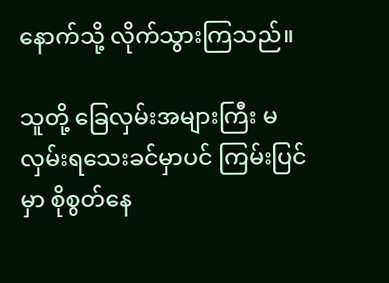နောက်သို့ လိုက်သွားကြသည်။

သူတို့ ခြေလှမ်းအများကြီး မလှမ်းရသေးခင်မှာပင် ကြမ်းပြင်မှာ စိုစွတ်နေ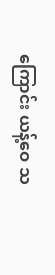ကြောင်း ယန့်ဝေ သ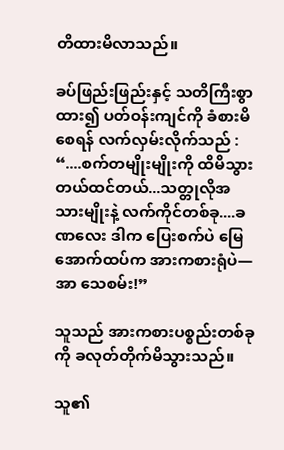တိထားမိလာသည်။

ခပ်ဖြည်းဖြည်းနှင့် သတိကြီးစွာထား၍ ပတ်ဝန်းကျင်ကို ခံစားမိစေရန် လက်လှမ်းလိုက်သည် : “....စက်တမျိုးမျိုးကို ထိမိသွားတယ်ထင်တယ်...သတ္တုလိုအသားမျိုးနဲ့ လက်ကိုင်တစ်ခု....ခဏလေး ဒါက ပြေးစက်ပဲ မြေအောက်ထပ်က အားကစားရုံပဲ—အာ သေစမ်း!”

သူသည် အားကစားပစ္စည်းတစ်ခုကို ခလုတ်တိုက်မိသွားသည်။

သူ၏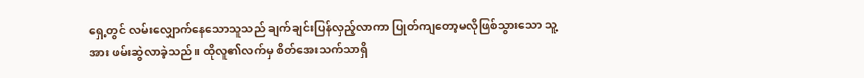ရှေ့တွင် လမ်းလျှောက်နေသောသူသည် ချက်ချင်းပြန်လှည့်လာကာ ပြုတ်ကျတော့မလိုဖြစ်သွားသော သူ့အား ဖမ်းဆွဲလာခဲ့သည်။ ထိုလူ၏လက်မှ စိတ်အေးသက်သာရှိ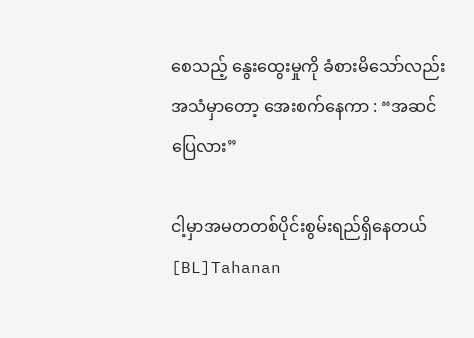စေသည့် နွေးထွေးမှုကို ခံစားမိသော်လည်း အသံမှာတော့ အေးစက်နေကာ : “အဆင်ပြေလား”

ငါ့မှာအမတတစ်ပိုင်းစွမ်းရည်ရှိနေတယ်[BL]Tahanan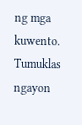ng mga kuwento. Tumuklas ngayon